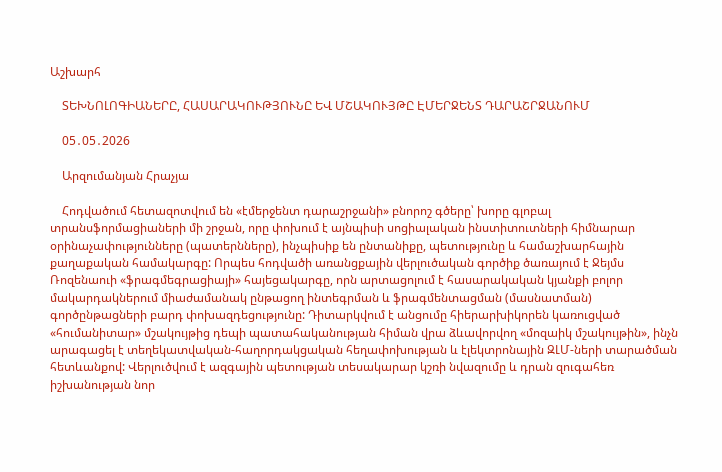Աշխարհ

    ՏԵԽՆՈԼՈԳԻԱՆԵՐԸ, ՀԱՍԱՐԱԿՈՒԹՅՈՒՆԸ ԵՎ ՄՇԱԿՈՒՅԹԸ ԷՄԵՐՋԵՆՏ ԴԱՐԱՇՐՋԱՆՈՒՄ

    05․05․2026

    Արզումանյան Հրաչյա

    Հոդվածում հետազոտվում են «էմերջենտ դարաշրջանի» բնորոշ գծերը՝ խորը գլոբալ տրանսֆորմացիաների մի շրջան, որը փոխում է այնպիսի սոցիալական ինստիտուտների հիմնարար օրինաչափությունները (պատերնները), ինչպիսիք են ընտանիքը, պետությունը և համաշխարհային քաղաքական համակարգը: Որպես հոդվածի առանցքային վերլուծական գործիք ծառայում է Ջեյմս Ռոզենաուի «ֆրագմեգրացիայի» հայեցակարգը, որն արտացոլում է հասարակական կյանքի բոլոր մակարդակներում միաժամանակ ընթացող ինտեգրման և ֆրագմենտացման (մասնատման) գործընթացների բարդ փոխազդեցությունը: Դիտարկվում է անցումը հիերարխիկորեն կառուցված «հումանիտար» մշակույթից դեպի պատահականության հիման վրա ձևավորվող «մոզաիկ մշակույթին», ինչն արագացել է տեղեկատվական-հաղորդակցական հեղափոխության և էլեկտրոնային ԶԼՄ-ների տարածման հետևանքով: Վերլուծվում է ազգային պետության տեսակարար կշռի նվազումը և դրան զուգահեռ իշխանության նոր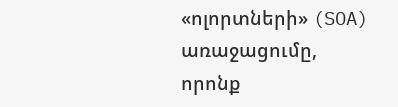«ոլորտների» (SOA) առաջացումը, որոնք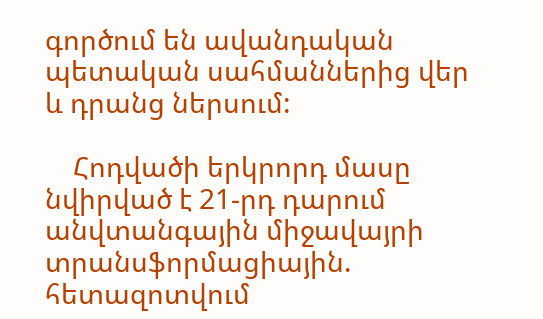գործում են ավանդական պետական սահմաններից վեր և դրանց ներսում:

    Հոդվածի երկրորդ մասը նվիրված է 21-րդ դարում անվտանգային միջավայրի տրանսֆորմացիային. հետազոտվում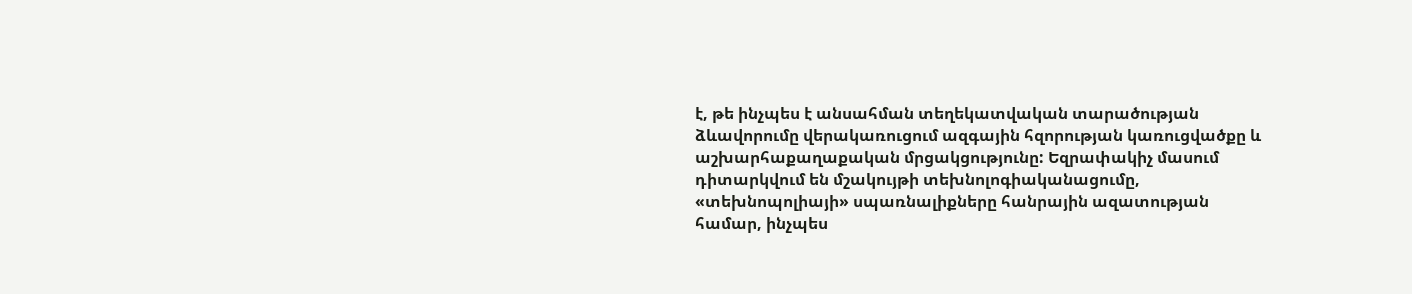է, թե ինչպես է անսահման տեղեկատվական տարածության ձևավորումը վերակառուցում ազգային հզորության կառուցվածքը և աշխարհաքաղաքական մրցակցությունը: Եզրափակիչ մասում դիտարկվում են մշակույթի տեխնոլոգիականացումը, «տեխնոպոլիայի» սպառնալիքները հանրային ազատության համար, ինչպես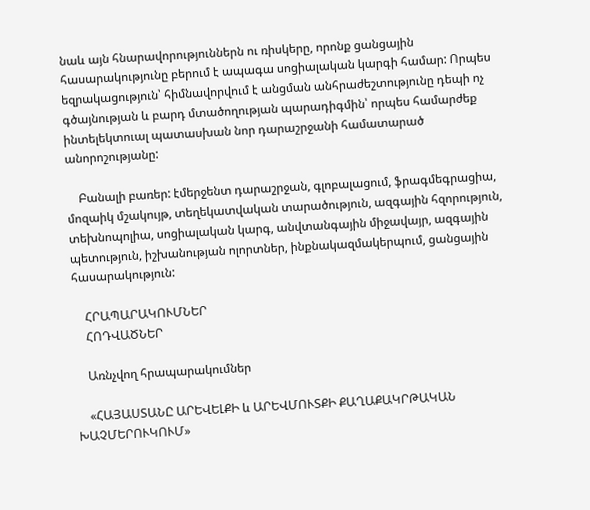նաև այն հնարավորություններն ու ռիսկերը, որոնք ցանցային հասարակությունը բերում է ապագա սոցիալական կարգի համար: Որպես եզրակացություն՝ հիմնավորվում է անցման անհրաժեշտությունը դեպի ոչ գծայնության և բարդ մտածողության պարադիգմին՝ որպես համարժեք ինտելեկտուալ պատասխան նոր դարաշրջանի համատարած անորոշությանը:

    Բանալի բառեր: էմերջենտ դարաշրջան, գլոբալացում, ֆրագմեգրացիա, մոզաիկ մշակույթ, տեղեկատվական տարածություն, ազգային հզորություն, տեխնոպոլիա, սոցիալական կարգ, անվտանգային միջավայր, ազգային պետություն, իշխանության ոլորտներ, ինքնակազմակերպում, ցանցային հասարակություն:

    ՀՐԱՊԱՐԱԿՈՒՄՆԵՐ
    ՀՈԴՎԱԾՆԵՐ

    Առնչվող հրապարակումներ

    «ՀԱՅԱՍՏԱՆԸ ԱՐԵՎԵԼՔԻ և ԱՐԵՎՄՈՒՏՔԻ ՔԱՂԱՔԱԿՐԹԱԿԱՆ ԽԱՉՄԵՐՈՒԿՈՒՄ»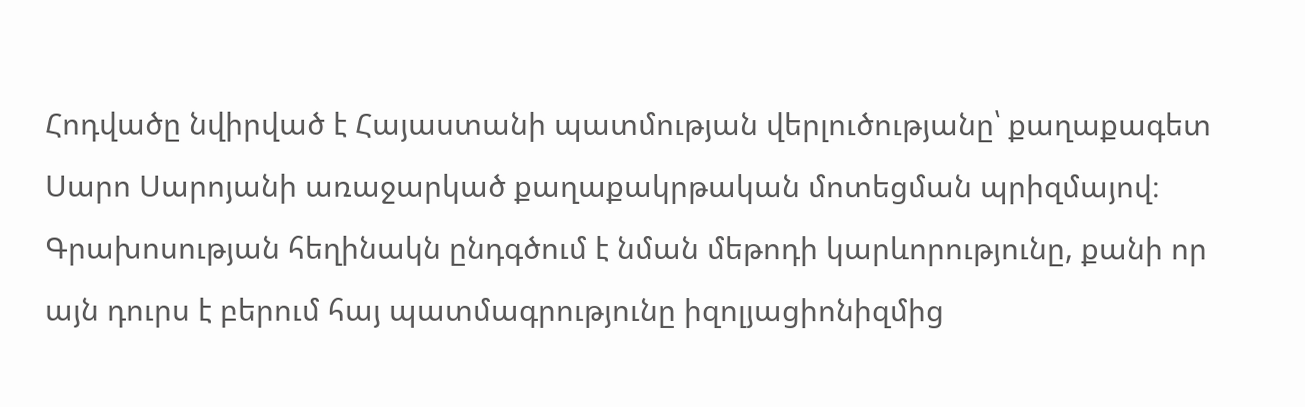Հոդվածը նվիրված է Հայաստանի պատմության վերլուծությանը՝ քաղաքագետ Սարո Սարոյանի առաջարկած քաղաքակրթական մոտեցման պրիզմայով։ Գրախոսության հեղինակն ընդգծում է նման մեթոդի կարևորությունը, քանի որ այն դուրս է բերում հայ պատմագրությունը իզոլյացիոնիզմից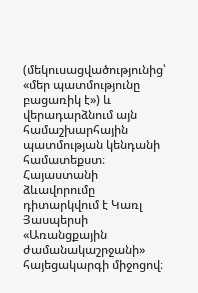(մեկուսացվածությունից՝ «մեր պատմությունը բացառիկ է») և վերադարձնում այն համաշխարհային պատմության կենդանի համատեքստ։ Հայաստանի ձևավորումը դիտարկվում է Կառլ Յասպերսի «Առանցքային ժամանակաշրջանի» հայեցակարգի միջոցով։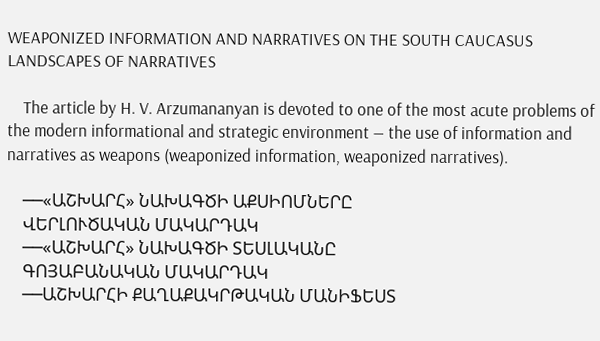WEAPONIZED INFORMATION AND NARRATIVES ON THE SOUTH CAUCASUS LANDSCAPES OF NARRATIVES

    The article by H. V. Arzumananyan is devoted to one of the most acute problems of the modern informational and strategic environment — the use of information and narratives as weapons (weaponized information, weaponized narratives).

    ──«ԱՇԽԱՐՀ» ՆԱԽԱԳԾԻ ԱՔՍԻՈՄՆԵՐԸ
    ՎԵՐԼՈՒԾԱԿԱՆ ՄԱԿԱՐԴԱԿ
    ──«ԱՇԽԱՐՀ» ՆԱԽԱԳԾԻ ՏԵՍԼԱԿԱՆԸ
    ԳՈՅԱԲԱՆԱԿԱՆ ՄԱԿԱՐԴԱԿ
    ──ԱՇԽԱՐՀԻ ՔԱՂԱՔԱԿՐԹԱԿԱՆ ՄԱՆԻՖԵՍՏ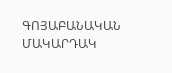ԳՈՅԱԲԱՆԱԿԱՆ ՄԱԿԱՐԴԱԿ